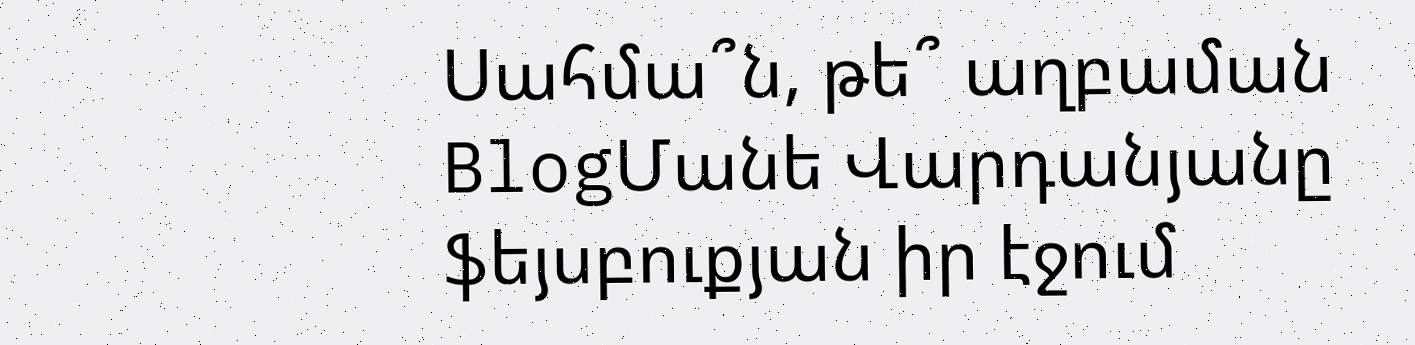Սահմա՞ն, թե՞ աղբաման
BlogՄանե Վարդանյանը ֆեյսբուքյան իր էջում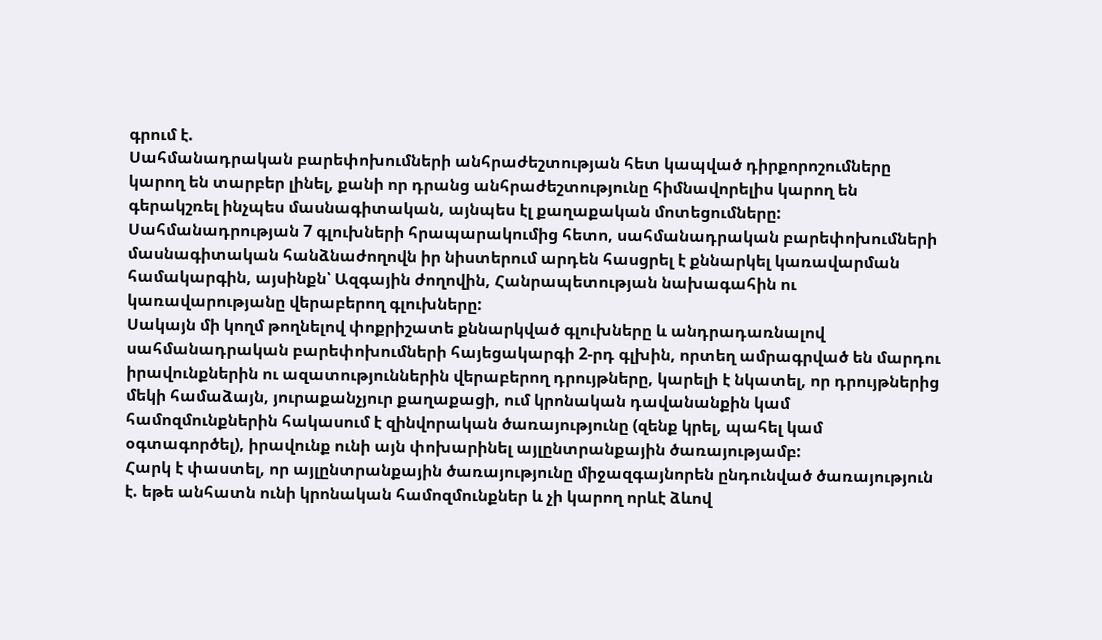գրում է.
Սահմանադրական բարեփոխումների անհրաժեշտության հետ կապված դիրքորոշումները կարող են տարբեր լինել, քանի որ դրանց անհրաժեշտությունը հիմնավորելիս կարող են գերակշռել ինչպես մասնագիտական, այնպես էլ քաղաքական մոտեցումները:
Սահմանադրության 7 գլուխների հրապարակումից հետո, սահմանադրական բարեփոխումների մասնագիտական հանձնաժողովն իր նիստերում արդեն հասցրել է քննարկել կառավարման համակարգին, այսինքն՝ Ազգային ժողովին, Հանրապետության նախագահին ու կառավարությանը վերաբերող գլուխները:
Սակայն մի կողմ թողնելով փոքրիշատե քննարկված գլուխները և անդրադառնալով սահմանադրական բարեփոխումների հայեցակարգի 2-րդ գլխին, որտեղ ամրագրված են մարդու իրավունքներին ու ազատություններին վերաբերող դրույթները, կարելի է նկատել, որ դրույթներից մեկի համաձայն, յուրաքանչյուր քաղաքացի, ում կրոնական դավանանքին կամ համոզմունքներին հակասում է զինվորական ծառայությունը (զենք կրել, պահել կամ օգտագործել), իրավունք ունի այն փոխարինել այլընտրանքային ծառայությամբ:
Հարկ է փաստել, որ այլընտրանքային ծառայությունը միջազգայնորեն ընդունված ծառայություն է. եթե անհատն ունի կրոնական համոզմունքներ և չի կարող որևէ ձևով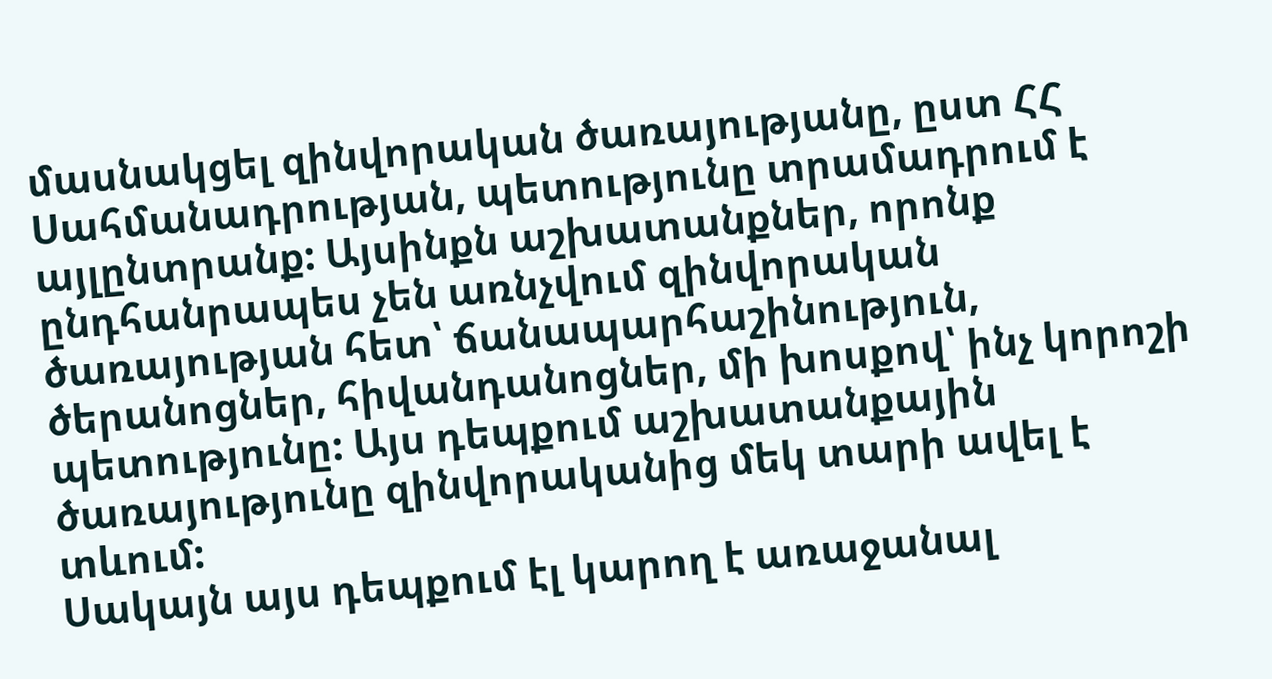մասնակցել զինվորական ծառայությանը, ըստ ՀՀ Սահմանադրության, պետությունը տրամադրում է այլընտրանք: Այսինքն աշխատանքներ, որոնք ընդհանրապես չեն առնչվում զինվորական ծառայության հետ՝ ճանապարհաշինություն, ծերանոցներ, հիվանդանոցներ, մի խոսքով՝ ինչ կորոշի պետությունը: Այս դեպքում աշխատանքային ծառայությունը զինվորականից մեկ տարի ավել է տևում:
Սակայն այս դեպքում էլ կարող է առաջանալ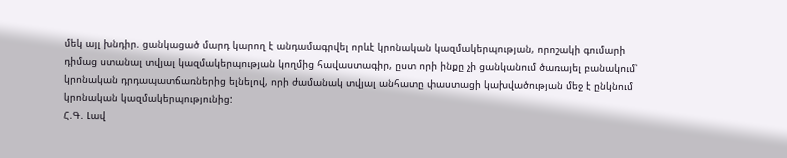մեկ այլ խնդիր. ցանկացած մարդ կարող է անդամագրվել որևէ կրոնական կազմակերպության, որոշակի գումարի դիմաց ստանալ տվյալ կազմակերպության կողմից հավաստագիր, ըստ որի ինքը չի ցանկանում ծառայել բանակում՝ կրոնական դրդապատճառներից ելնելով, որի ժամանակ տվյալ անհատը փաստացի կախվածության մեջ է ընկնում կրոնական կազմակերպությունից:
Հ.Գ. Լավ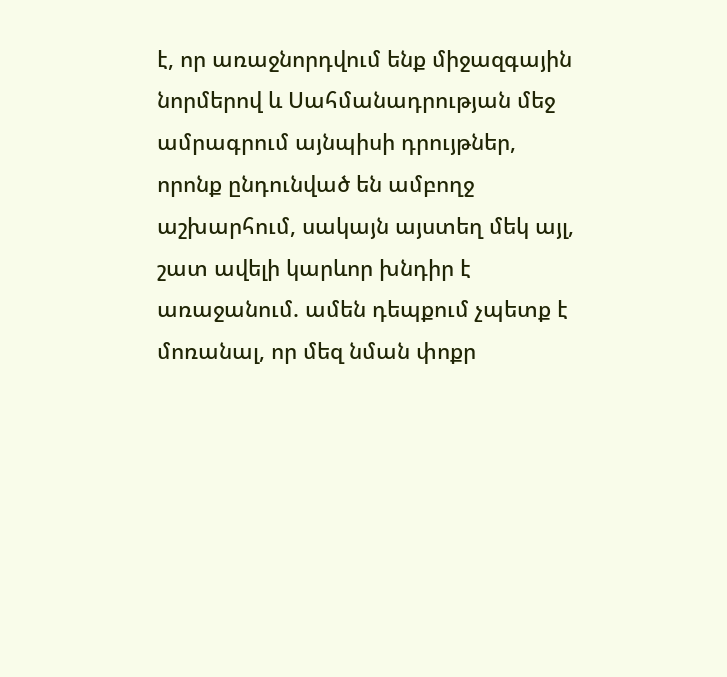է, որ առաջնորդվում ենք միջազգային նորմերով և Սահմանադրության մեջ ամրագրում այնպիսի դրույթներ, որոնք ընդունված են ամբողջ աշխարհում, սակայն այստեղ մեկ այլ, շատ ավելի կարևոր խնդիր է առաջանում. ամեն դեպքում չպետք է մոռանալ, որ մեզ նման փոքր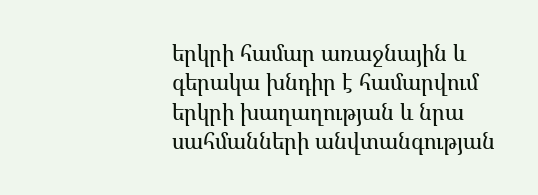երկրի համար առաջնային և գերակա խնդիր է համարվում երկրի խաղաղության և նրա սահմանների անվտանգության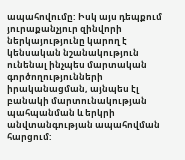ապահովումը: Իսկ այս դեպքում յուրաքանչյուր զինվորի ներկայությունը կարող է կենսական նշանակություն ունենալ ինչպես մարտական գործողությունների իրականացման, այնպես էլ բանակի մարտունակության պահպանման և երկրի անվտանգության ապահովման հարցում: